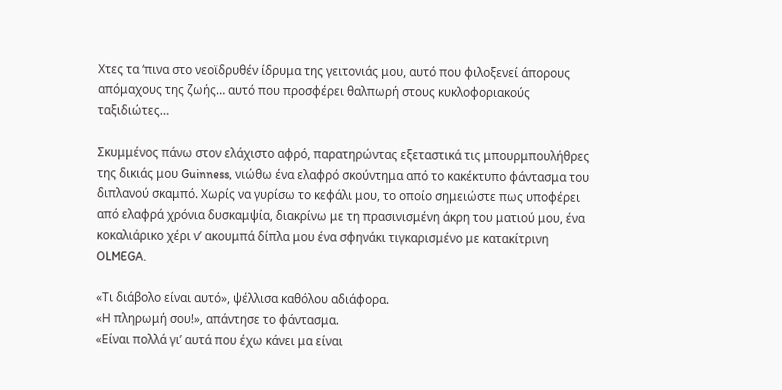Χτες τα ‘πινα στο νεοϊδρυθέν ίδρυμα της γειτονιάς μου, αυτό που φιλοξενεί άπορους απόμαχους της ζωής… αυτό που προσφέρει θαλπωρή στους κυκλοφοριακούς ταξιδιώτες…

Σκυμμένος πάνω στον ελάχιστο αφρό, παρατηρώντας εξεταστικά τις μπουρμπουλήθρες της δικιάς μου Guinness, νιώθω ένα ελαφρό σκούντημα από το κακέκτυπο φάντασμα του διπλανού σκαμπό. Χωρίς να γυρίσω το κεφάλι μου, το οποίο σημειώστε πως υποφέρει από ελαφρά χρόνια δυσκαμψία, διακρίνω με τη πρασινισμένη άκρη του ματιού μου, ένα κοκαλιάρικο χέρι ν’ ακουμπά δίπλα μου ένα σφηνάκι τιγκαρισμένο με κατακίτρινη OLMEGA.

«Τι διάβολο είναι αυτό», ψέλλισα καθόλου αδιάφορα.
«Η πληρωμή σου!», απάντησε το φάντασμα.
«Είναι πολλά γι’ αυτά που έχω κάνει μα είναι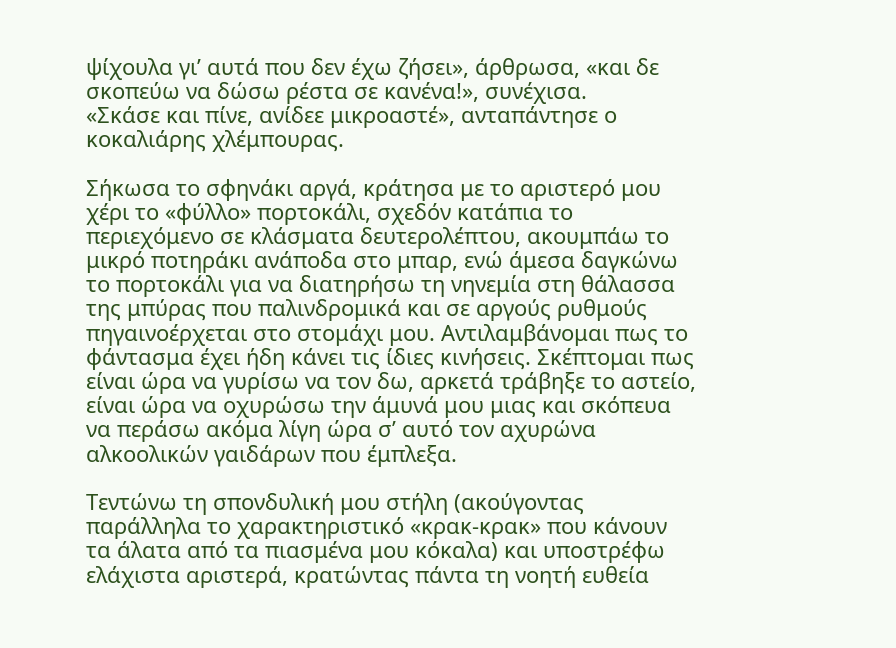ψίχουλα γι’ αυτά που δεν έχω ζήσει», άρθρωσα, «και δε σκοπεύω να δώσω ρέστα σε κανένα!», συνέχισα.
«Σκάσε και πίνε, ανίδεε μικροαστέ», ανταπάντησε ο κοκαλιάρης χλέμπουρας.

Σήκωσα το σφηνάκι αργά, κράτησα με το αριστερό μου χέρι το «φύλλο» πορτοκάλι, σχεδόν κατάπια το περιεχόμενο σε κλάσματα δευτερολέπτου, ακουμπάω το μικρό ποτηράκι ανάποδα στο μπαρ, ενώ άμεσα δαγκώνω το πορτοκάλι για να διατηρήσω τη νηνεμία στη θάλασσα της μπύρας που παλινδρομικά και σε αργούς ρυθμούς πηγαινοέρχεται στο στομάχι μου. Αντιλαμβάνομαι πως το φάντασμα έχει ήδη κάνει τις ίδιες κινήσεις. Σκέπτομαι πως είναι ώρα να γυρίσω να τον δω, αρκετά τράβηξε το αστείο, είναι ώρα να οχυρώσω την άμυνά μου μιας και σκόπευα να περάσω ακόμα λίγη ώρα σ’ αυτό τον αχυρώνα αλκοολικών γαιδάρων που έμπλεξα.

Τεντώνω τη σπονδυλική μου στήλη (ακούγοντας παράλληλα το χαρακτηριστικό «κρακ-κρακ» που κάνουν τα άλατα από τα πιασμένα μου κόκαλα) και υποστρέφω ελάχιστα αριστερά, κρατώντας πάντα τη νοητή ευθεία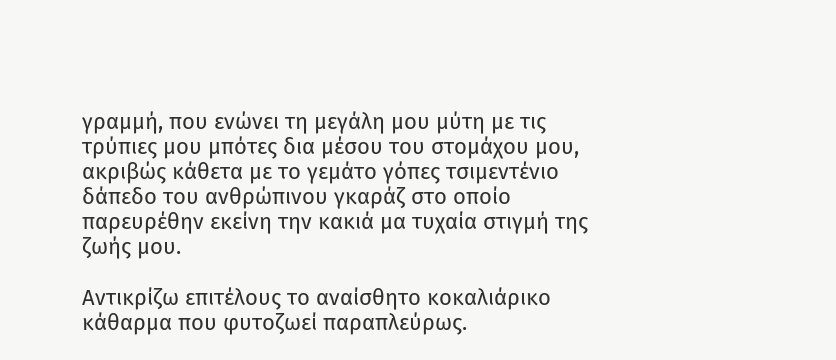γραμμή, που ενώνει τη μεγάλη μου μύτη με τις τρύπιες μου μπότες δια μέσου του στομάχου μου, ακριβώς κάθετα με το γεμάτο γόπες τσιμεντένιο δάπεδο του ανθρώπινου γκαράζ στο οποίο παρευρέθην εκείνη την κακιά μα τυχαία στιγμή της ζωής μου.

Αντικρίζω επιτέλους το αναίσθητο κοκαλιάρικο κάθαρμα που φυτοζωεί παραπλεύρως.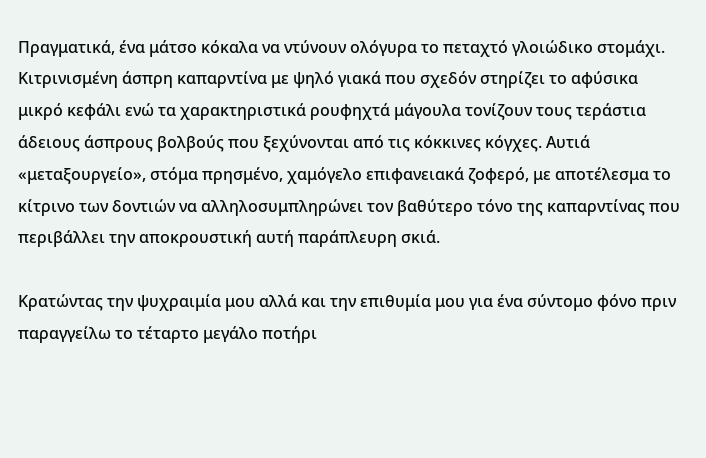Πραγματικά, ένα μάτσο κόκαλα να ντύνουν ολόγυρα το πεταχτό γλοιώδικο στομάχι. Κιτρινισμένη άσπρη καπαρντίνα με ψηλό γιακά που σχεδόν στηρίζει το αφύσικα μικρό κεφάλι ενώ τα χαρακτηριστικά ρουφηχτά μάγουλα τονίζουν τους τεράστια άδειους άσπρους βολβούς που ξεχύνονται από τις κόκκινες κόγχες. Αυτιά «μεταξουργείο», στόμα πρησμένο, χαμόγελο επιφανειακά ζοφερό, με αποτέλεσμα το κίτρινο των δοντιών να αλληλοσυμπληρώνει τον βαθύτερο τόνο της καπαρντίνας που περιβάλλει την αποκρουστική αυτή παράπλευρη σκιά.

Κρατώντας την ψυχραιμία μου αλλά και την επιθυμία μου για ένα σύντομο φόνο πριν παραγγείλω το τέταρτο μεγάλο ποτήρι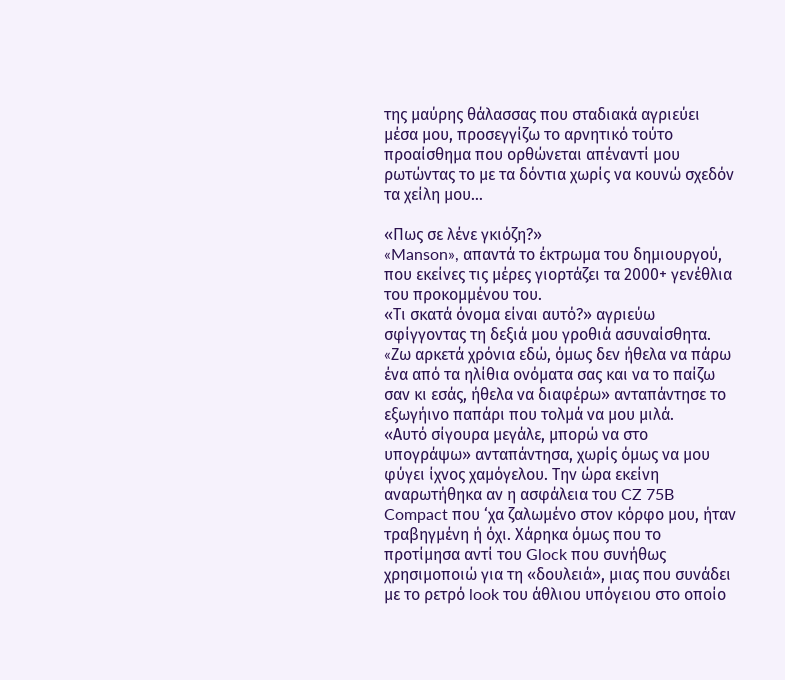της μαύρης θάλασσας που σταδιακά αγριεύει μέσα μου, προσεγγίζω το αρνητικό τούτο προαίσθημα που ορθώνεται απέναντί μου ρωτώντας το με τα δόντια χωρίς να κουνώ σχεδόν τα χείλη μου…

«Πως σε λένε γκιόζη?»
«Manson», απαντά το έκτρωμα του δημιουργού, που εκείνες τις μέρες γιορτάζει τα 2000+ γενέθλια του προκομμένου του.
«Τι σκατά όνομα είναι αυτό?» αγριεύω σφίγγοντας τη δεξιά μου γροθιά ασυναίσθητα.
«Zω αρκετά χρόνια εδώ, όμως δεν ήθελα να πάρω ένα από τα ηλίθια ονόματα σας και να το παίζω σαν κι εσάς, ήθελα να διαφέρω» ανταπάντησε το εξωγήινο παπάρι που τολμά να μου μιλά.
«Αυτό σίγουρα μεγάλε, μπορώ να στο υπογράψω» ανταπάντησα, χωρίς όμως να μου φύγει ίχνος χαμόγελου. Την ώρα εκείνη αναρωτήθηκα αν η ασφάλεια του CZ 75B Compact που ‘χα ζαλωμένο στον κόρφο μου, ήταν τραβηγμένη ή όχι. Χάρηκα όμως που το προτίμησα αντί του Glock που συνήθως χρησιμοποιώ για τη «δουλειά», μιας που συνάδει με το ρετρό look του άθλιου υπόγειου στο οποίο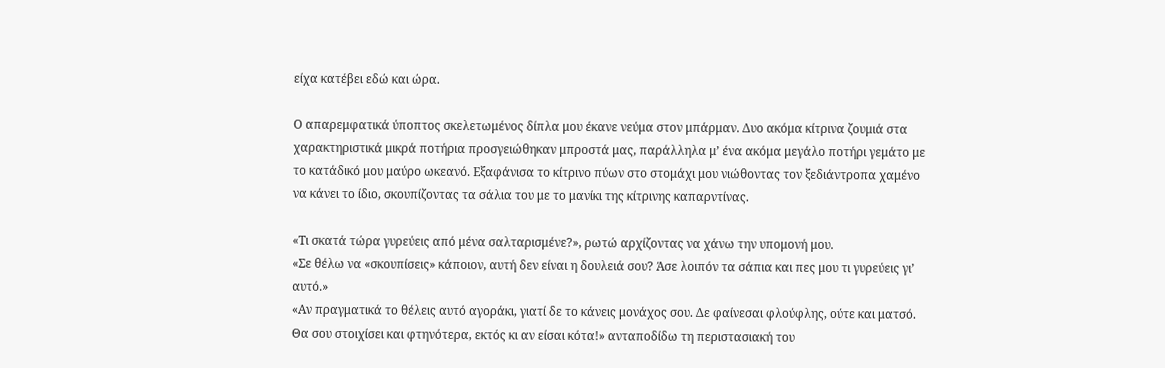είχα κατέβει εδώ και ώρα.

Ο απαρεμφατικά ύποπτος σκελετωμένος δίπλα μου έκανε νεύμα στον μπάρμαν. Δυο ακόμα κίτρινα ζουμιά στα χαρακτηριστικά μικρά ποτήρια προσγειώθηκαν μπροστά μας, παράλληλα μ’ ένα ακόμα μεγάλο ποτήρι γεμάτο με το κατάδικό μου μαύρο ωκεανό. Εξαφάνισα το κίτρινο πύων στο στομάχι μου νιώθοντας τον ξεδιάντροπα χαμένο να κάνει το ίδιο, σκουπίζοντας τα σάλια του με το μανίκι της κίτρινης καπαρντίνας.

«Τι σκατά τώρα γυρεύεις από μένα σαλταρισμένε?», ρωτώ αρχίζοντας να χάνω την υπομονή μου.
«Σε θέλω να «σκουπίσεις» κάποιον, αυτή δεν είναι η δουλειά σου? Άσε λοιπόν τα σάπια και πες μου τι γυρεύεις γι’ αυτό.»
«Αν πραγματικά το θέλεις αυτό αγοράκι, γιατί δε το κάνεις μονάχος σου. Δε φαίνεσαι φλούφλης, ούτε και ματσό. Θα σου στοιχίσει και φτηνότερα, εκτός κι αν είσαι κότα!» ανταποδίδω τη περιστασιακή του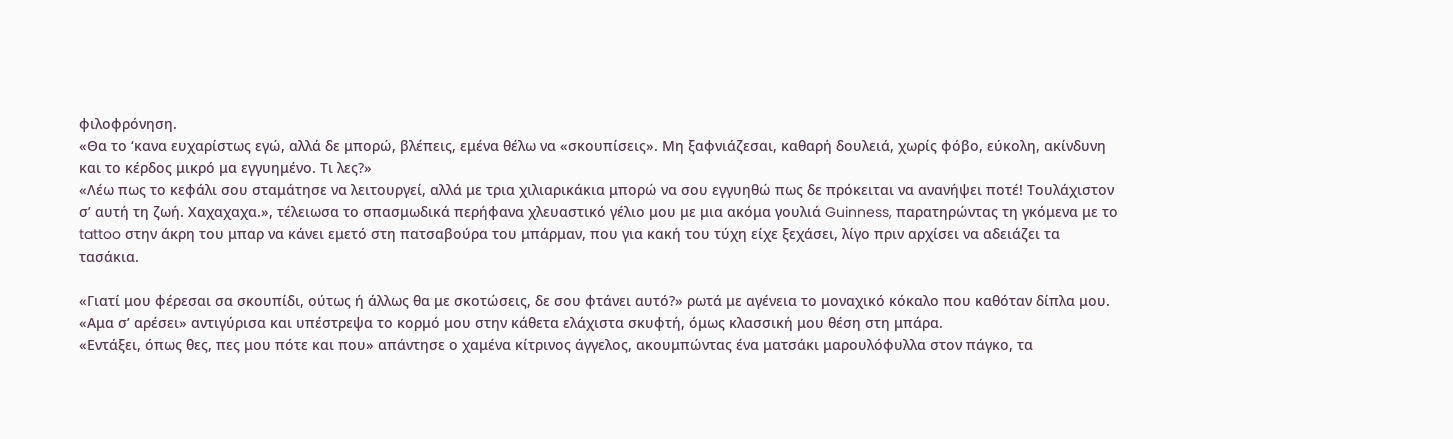φιλοφρόνηση.
«Θα το ‘κανα ευχαρίστως εγώ, αλλά δε μπορώ, βλέπεις, εμένα θέλω να «σκουπίσεις». Μη ξαφνιάζεσαι, καθαρή δουλειά, χωρίς φόβο, εύκολη, ακίνδυνη και το κέρδος μικρό μα εγγυημένο. Τι λες?»
«Λέω πως το κεφάλι σου σταμάτησε να λειτουργεί, αλλά με τρια χιλιαρικάκια μπορώ να σου εγγυηθώ πως δε πρόκειται να ανανήψει ποτέ! Τουλάχιστον σ’ αυτή τη ζωή. Χαχαχαχα.», τέλειωσα το σπασμωδικά περήφανα χλευαστικό γέλιο μου με μια ακόμα γουλιά Guinness, παρατηρώντας τη γκόμενα με το tattoo στην άκρη του μπαρ να κάνει εμετό στη πατσαβούρα του μπάρμαν, που για κακή του τύχη είχε ξεχάσει, λίγο πριν αρχίσει να αδειάζει τα τασάκια.

«Γιατί μου φέρεσαι σα σκουπίδι, ούτως ή άλλως θα με σκοτώσεις, δε σου φτάνει αυτό?» ρωτά με αγένεια το μοναχικό κόκαλο που καθόταν δίπλα μου.
«Αμα σ’ αρέσει» αντιγύρισα και υπέστρεψα το κορμό μου στην κάθετα ελάχιστα σκυφτή, όμως κλασσική μου θέση στη μπάρα.
«Εντάξει, όπως θες, πες μου πότε και που» απάντησε ο χαμένα κίτρινος άγγελος, ακουμπώντας ένα ματσάκι μαρουλόφυλλα στον πάγκο, τα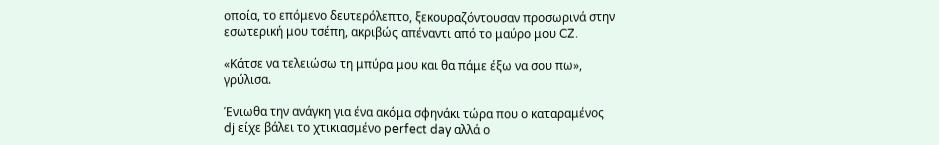οποία, το επόμενο δευτερόλεπτο, ξεκουραζόντουσαν προσωρινά στην εσωτερική μου τσέπη, ακριβώς απέναντι από το μαύρο μου CZ.

«Κάτσε να τελειώσω τη μπύρα μου και θα πάμε έξω να σου πω», γρύλισα.

Ένιωθα την ανάγκη για ένα ακόμα σφηνάκι τώρα που ο καταραμένος dj είχε βάλει το χτικιασμένο perfect day αλλά ο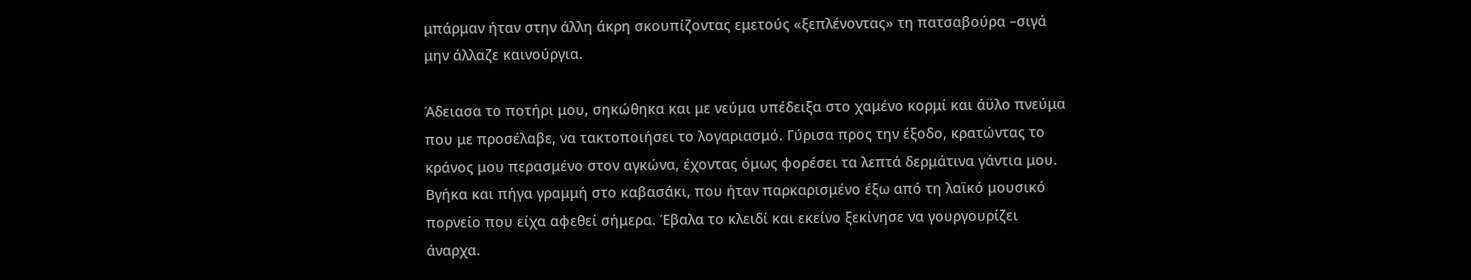μπάρμαν ήταν στην άλλη άκρη σκουπίζοντας εμετούς «ξεπλένοντας» τη πατσαβούρα –σιγά μην άλλαζε καινούργια.

Άδειασα το ποτήρι μου, σηκώθηκα και με νεύμα υπέδειξα στο χαμένο κορμί και άϋλο πνεύμα που με προσέλαβε, να τακτοποιήσει το λογαριασμό. Γύρισα προς την έξοδο, κρατώντας το κράνος μου περασμένο στον αγκώνα, έχοντας όμως φορέσει τα λεπτά δερμάτινα γάντια μου.
Βγήκα και πήγα γραμμή στο καβασάκι, που ήταν παρκαρισμένο έξω από τη λαϊκό μουσικό πορνείο που είχα αφεθεί σήμερα. Έβαλα το κλειδί και εκείνο ξεκίνησε να γουργουρίζει άναρχα.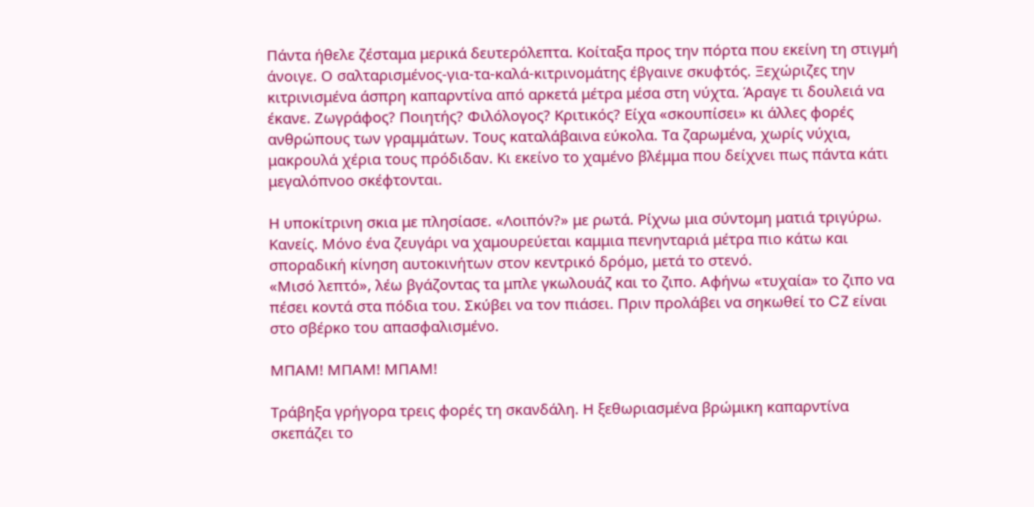Πάντα ήθελε ζέσταμα μερικά δευτερόλεπτα. Κοίταξα προς την πόρτα που εκείνη τη στιγμή άνοιγε. Ο σαλταρισμένος-για-τα-καλά-κιτρινομάτης έβγαινε σκυφτός. Ξεχώριζες την κιτρινισμένα άσπρη καπαρντίνα από αρκετά μέτρα μέσα στη νύχτα. Άραγε τι δουλειά να έκανε. Ζωγράφος? Ποιητής? Φιλόλογος? Κριτικός? Είχα «σκουπίσει» κι άλλες φορές ανθρώπους των γραμμάτων. Τους καταλάβαινα εύκολα. Τα ζαρωμένα, χωρίς νύχια, μακρουλά χέρια τους πρόδιδαν. Κι εκείνο το χαμένο βλέμμα που δείχνει πως πάντα κάτι μεγαλόπνοο σκέφτονται.

Η υποκίτρινη σκια με πλησίασε. «Λοιπόν?» με ρωτά. Ρίχνω μια σύντομη ματιά τριγύρω. Κανείς. Μόνο ένα ζευγάρι να χαμουρεύεται καμμια πενηνταριά μέτρα πιο κάτω και σποραδική κίνηση αυτοκινήτων στον κεντρικό δρόμο, μετά το στενό.
«Μισό λεπτό», λέω βγάζοντας τα μπλε γκωλουάζ και το ζιπο. Αφήνω «τυχαία» το ζιπο να πέσει κοντά στα πόδια του. Σκύβει να τον πιάσει. Πριν προλάβει να σηκωθεί το CZ είναι στο σβέρκο του απασφαλισμένο.

ΜΠΑΜ! ΜΠΑΜ! ΜΠΑΜ!

Τράβηξα γρήγορα τρεις φορές τη σκανδάλη. Η ξεθωριασμένα βρώμικη καπαρντίνα σκεπάζει το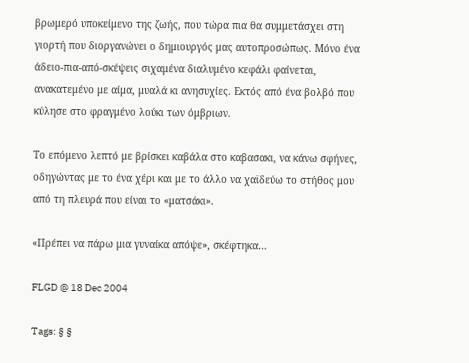βρωμερό υποκείμενο της ζωής, που τώρα πια θα συμμετάσχει στη γιορτή που διοργανώνει ο δημιουργός μας αυτοπροσώπως. Μόνο ένα άδειο-πια-από-σκέψεις σιχαμένα διαλυμένο κεφάλι φαίνεται, ανακατεμένο με αίμα, μυαλά κι ανησυχίες. Εκτός από ένα βολβό που κύλησε στο φραγμένο λούκι των όμβριων.

Το επόμενο λεπτό με βρίσκει καβάλα στο καβασακι, να κάνω σφήνες, οδηγώντας με το ένα χέρι και με το άλλο να χαϊδεύω το στήθος μου από τη πλευρά που είναι το «ματσάκι».

«Πρέπει να πάρω μια γυναίκα απόψε», σκέφτηκα…

FLGD @ 18 Dec 2004

Tags: § §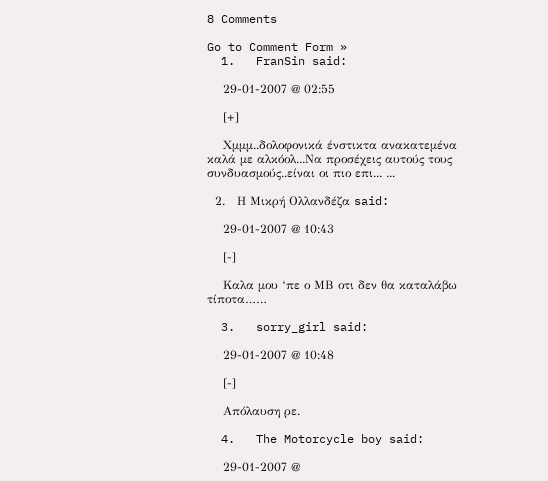8 Comments

Go to Comment Form »
  1.   FranSin said:

    29-01-2007 @ 02:55

    [+]

    Χμμμ..δολοφονικά ένστικτα ανακατεμένα καλά με αλκόολ...Να προσέχεις αυτούς τους συνδυασμούς..είναι οι πιο επι... ...

  2.   Η Μικρή Ολλανδέζα said:

    29-01-2007 @ 10:43

    [-]

    Καλα μου ‘πε ο ΜΒ οτι δεν θα καταλάβω τίποτα……

  3.   sorry_girl said:

    29-01-2007 @ 10:48

    [-]

    Απόλαυση ρε.

  4.   The Motorcycle boy said:

    29-01-2007 @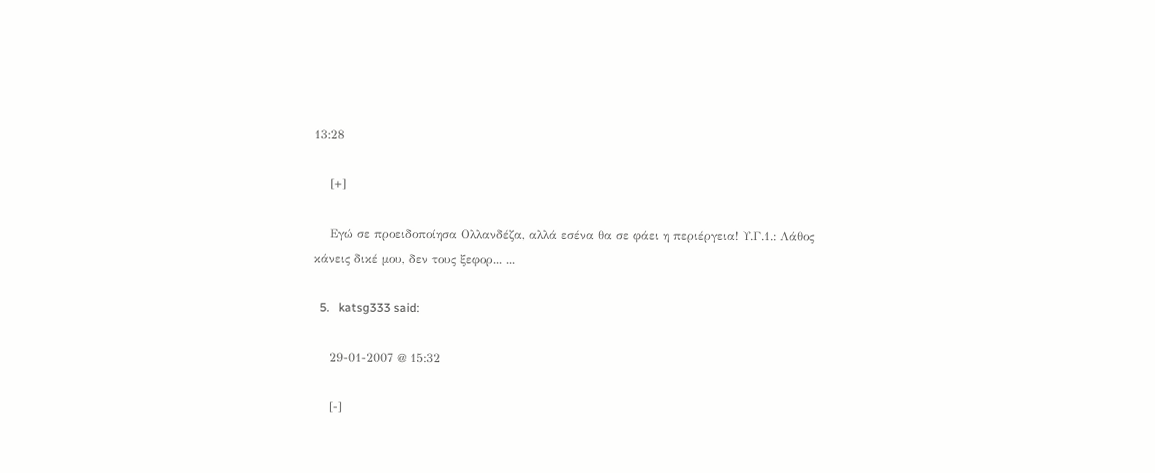13:28

    [+]

    Εγώ σε προειδοποίησα Ολλανδέζα, αλλά εσένα θα σε φάει η περιέργεια! Υ.Γ.1.: Λάθος κάνεις δικέ μου, δεν τους ξεφορ... ...

  5.   katsg333 said:

    29-01-2007 @ 15:32

    [-]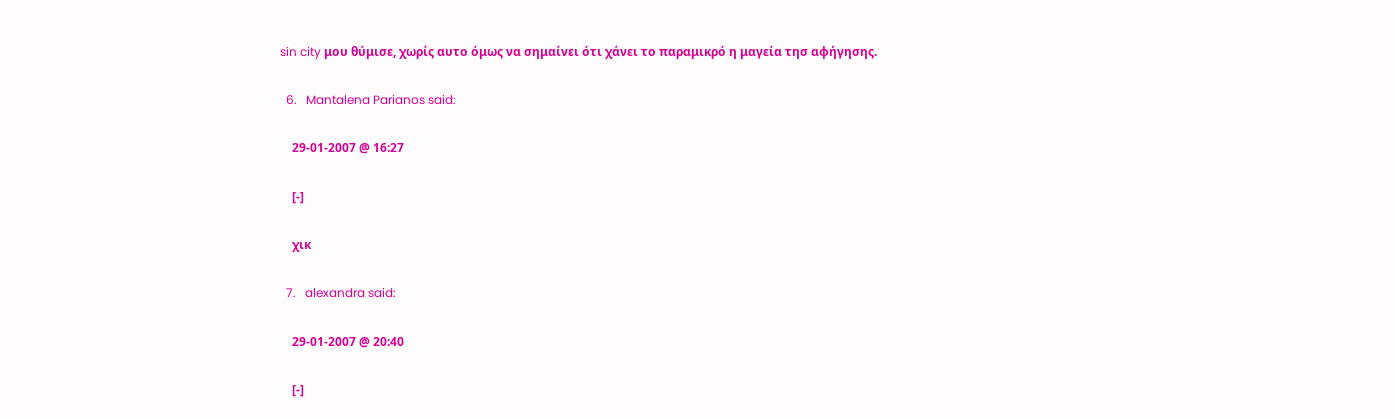sin city μου θύμισε, χωρίς αυτο όμως να σημαίνει ότι χάνει το παραμικρό η μαγεία τησ αφήγησης.

  6.   Mantalena Parianos said:

    29-01-2007 @ 16:27

    [-]

    χικ

  7.   alexandra said:

    29-01-2007 @ 20:40

    [-]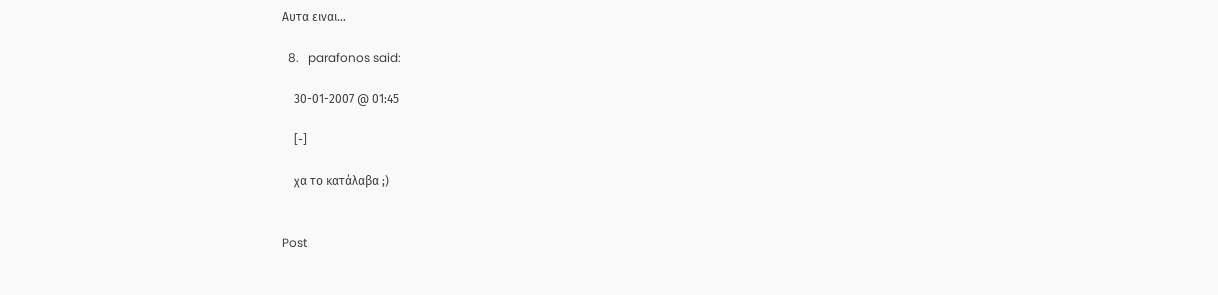Αυτα ειναι…

  8.   parafonos said:

    30-01-2007 @ 01:45

    [-]

    χα το κατάλαβα ;)


Post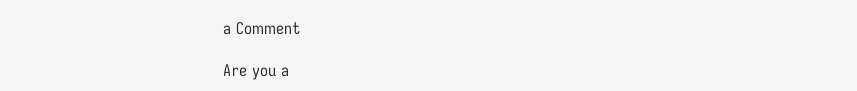a Comment

Are you a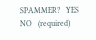SPAMMER?   YES     NO   (required)